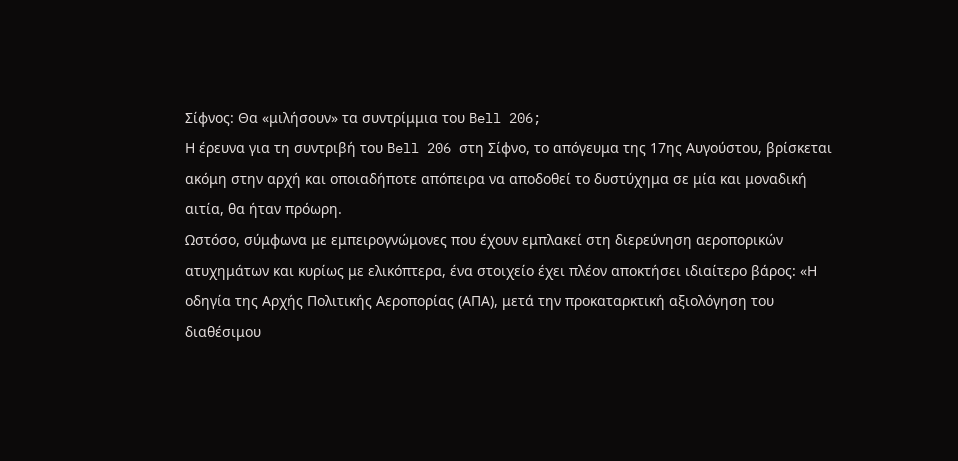Σίφνος: Θα «μιλήσουν» τα συντρίμμια του Bell 206;
Η έρευνα για τη συντριβή του Bell 206 στη Σίφνο, το απόγευμα της 17ης Αυγούστου, βρίσκεται ακόμη στην αρχή και οποιαδήποτε απόπειρα να αποδοθεί το δυστύχημα σε μία και μοναδική αιτία, θα ήταν πρόωρη.
Ωστόσο, σύμφωνα με εμπειρογνώμονες που έχουν εμπλακεί στη διερεύνηση αεροπορικών ατυχημάτων και κυρίως με ελικόπτερα, ένα στοιχείο έχει πλέον αποκτήσει ιδιαίτερο βάρος: «Η οδηγία της Αρχής Πολιτικής Αεροπορίας (ΑΠΑ), μετά την προκαταρκτική αξιολόγηση του διαθέσιμου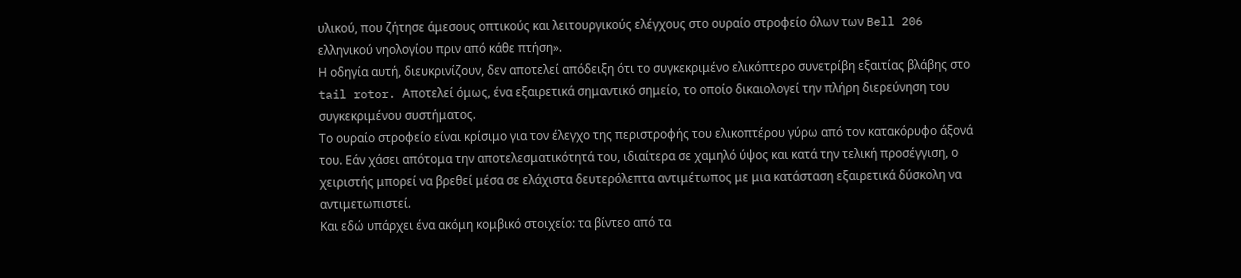υλικού, που ζήτησε άμεσους οπτικούς και λειτουργικούς ελέγχους στο ουραίο στροφείο όλων των Bell 206 ελληνικού νηολογίου πριν από κάθε πτήση».
Η οδηγία αυτή, διευκρινίζουν, δεν αποτελεί απόδειξη ότι το συγκεκριμένο ελικόπτερο συνετρίβη εξαιτίας βλάβης στο tail rotor. Αποτελεί όμως, ένα εξαιρετικά σημαντικό σημείο, το οποίο δικαιολογεί την πλήρη διερεύνηση του συγκεκριμένου συστήματος.
Το ουραίο στροφείο είναι κρίσιμο για τον έλεγχο της περιστροφής του ελικοπτέρου γύρω από τον κατακόρυφο άξονά του. Εάν χάσει απότομα την αποτελεσματικότητά του, ιδιαίτερα σε χαμηλό ύψος και κατά την τελική προσέγγιση, ο χειριστής μπορεί να βρεθεί μέσα σε ελάχιστα δευτερόλεπτα αντιμέτωπος με μια κατάσταση εξαιρετικά δύσκολη να αντιμετωπιστεί.
Και εδώ υπάρχει ένα ακόμη κομβικό στοιχείο: τα βίντεο από τα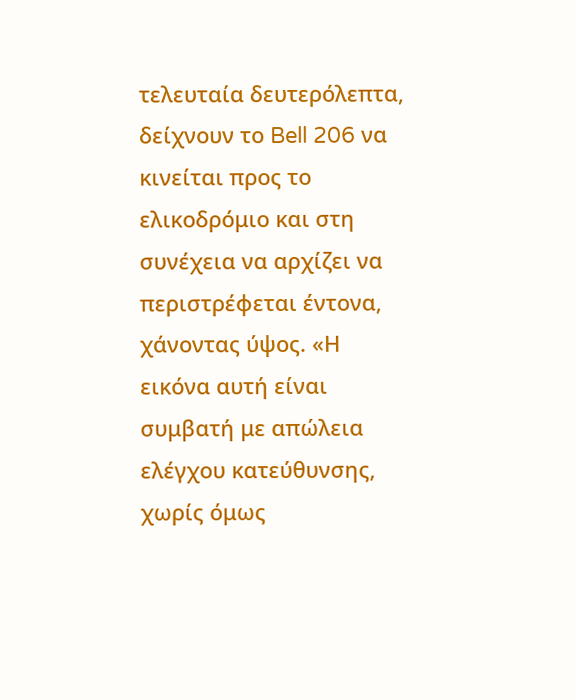τελευταία δευτερόλεπτα, δείχνουν το Bell 206 να κινείται προς το ελικοδρόμιο και στη συνέχεια να αρχίζει να περιστρέφεται έντονα, χάνοντας ύψος. «Η εικόνα αυτή είναι συμβατή με απώλεια ελέγχου κατεύθυνσης, χωρίς όμως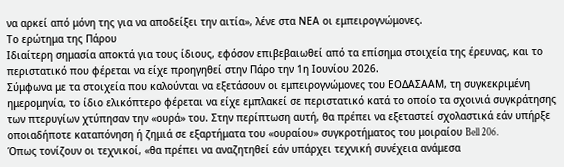να αρκεί από μόνη της για να αποδείξει την αιτία», λένε στα ΝΕΑ οι εμπειρογνώμονες.
Το ερώτημα της Πάρου
Ιδιαίτερη σημασία αποκτά για τους ίδιους, εφόσον επιβεβαιωθεί από τα επίσημα στοιχεία της έρευνας, και το περιστατικό που φέρεται να είχε προηγηθεί στην Πάρο την 1η Ιουνίου 2026.
Σύμφωνα με τα στοιχεία που καλούνται να εξετάσουν οι εμπειρογνώμονες του ΕΟΔΑΣΑΑΜ, τη συγκεκριμένη ημερομηνία, το ίδιο ελικόπτερο φέρεται να είχε εμπλακεί σε περιστατικό κατά το οποίο τα σχοινιά συγκράτησης των πτερυγίων χτύπησαν την «ουρά» του. Στην περίπτωση αυτή, θα πρέπει να εξεταστεί σχολαστικά εάν υπήρξε οποιαδήποτε καταπόνηση ή ζημιά σε εξαρτήματα του «ουραίου» συγκροτήματος του μοιραίου Bell 206.
Όπως τονίζουν οι τεχνικοί, «θα πρέπει να αναζητηθεί εάν υπάρχει τεχνική συνέχεια ανάμεσα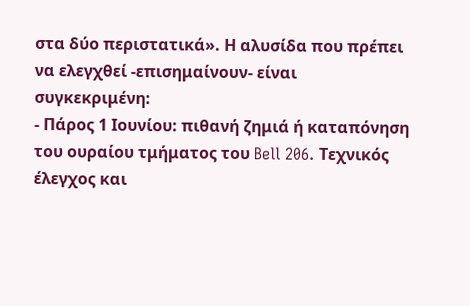στα δύο περιστατικά». Η αλυσίδα που πρέπει να ελεγχθεί -επισημαίνουν- είναι συγκεκριμένη:
- Πάρος 1 Ιουνίου: πιθανή ζημιά ή καταπόνηση του ουραίου τμήματος του Bell 206. Τεχνικός έλεγχος και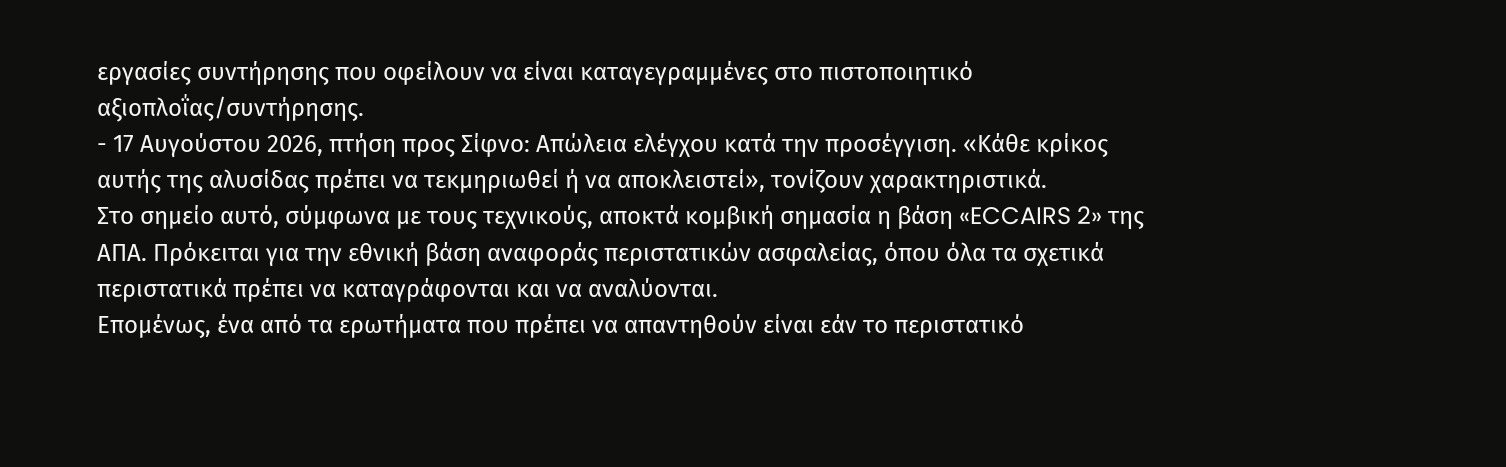εργασίες συντήρησης που οφείλουν να είναι καταγεγραμμένες στο πιστοποιητικό αξιοπλοΐας/συντήρησης.
- 17 Αυγούστου 2026, πτήση προς Σίφνο: Απώλεια ελέγχου κατά την προσέγγιση. «Κάθε κρίκος αυτής της αλυσίδας πρέπει να τεκμηριωθεί ή να αποκλειστεί», τονίζουν χαρακτηριστικά.
Στο σημείο αυτό, σύμφωνα με τους τεχνικούς, αποκτά κομβική σημασία η βάση «ECCAIRS 2» της ΑΠΑ. Πρόκειται για την εθνική βάση αναφοράς περιστατικών ασφαλείας, όπου όλα τα σχετικά περιστατικά πρέπει να καταγράφονται και να αναλύονται.
Επομένως, ένα από τα ερωτήματα που πρέπει να απαντηθούν είναι εάν το περιστατικό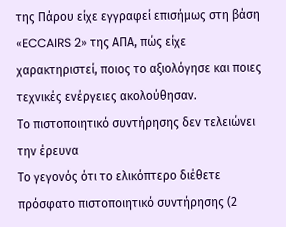της Πάρου είχε εγγραφεί επισήμως στη βάση «ECCAIRS 2» της ΑΠΑ, πώς είχε χαρακτηριστεί, ποιος το αξιολόγησε και ποιες τεχνικές ενέργειες ακολούθησαν.
Το πιστοποιητικό συντήρησης δεν τελειώνει την έρευνα
Το γεγονός ότι το ελικόπτερο διέθετε πρόσφατο πιστοποιητικό συντήρησης (2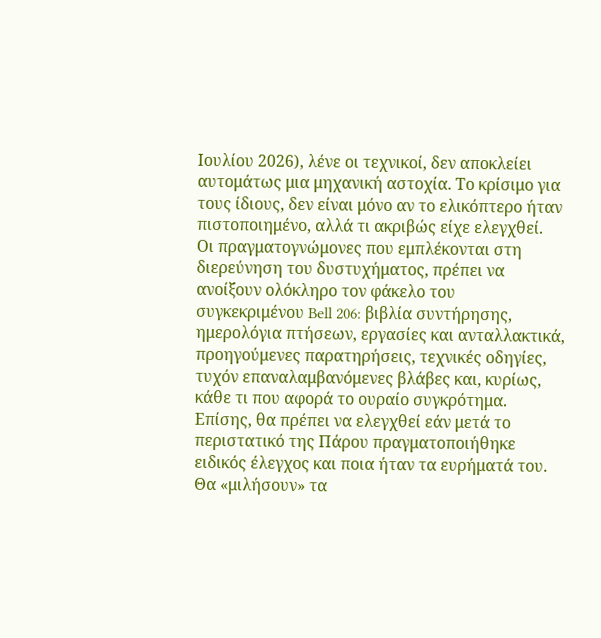Ιουλίου 2026), λένε οι τεχνικοί, δεν αποκλείει αυτομάτως μια μηχανική αστοχία. Το κρίσιμο για τους ίδιους, δεν είναι μόνο αν το ελικόπτερο ήταν πιστοποιημένο, αλλά τι ακριβώς είχε ελεγχθεί.
Οι πραγματογνώμονες που εμπλέκονται στη διερεύνηση του δυστυχήματος, πρέπει να ανοίξουν ολόκληρο τον φάκελο του συγκεκριμένου Bell 206: βιβλία συντήρησης, ημερολόγια πτήσεων, εργασίες και ανταλλακτικά, προηγούμενες παρατηρήσεις, τεχνικές οδηγίες, τυχόν επαναλαμβανόμενες βλάβες και, κυρίως, κάθε τι που αφορά το ουραίο συγκρότημα.
Επίσης, θα πρέπει να ελεγχθεί εάν μετά το περιστατικό της Πάρου πραγματοποιήθηκε ειδικός έλεγχος και ποια ήταν τα ευρήματά του.
Θα «μιλήσουν» τα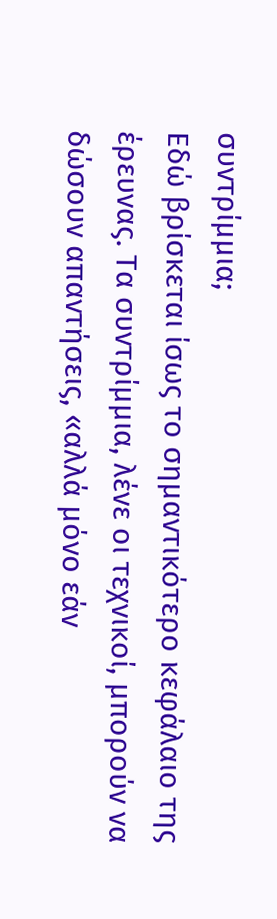συντρίμμια;
Εδώ βρίσκεται ίσως το σημαντικότερο κεφάλαιο της έρευνας. Τα συντρίμμια, λένε οι τεχνικοί, μπορούν να δώσουν απαντήσεις, «αλλά μόνο εάν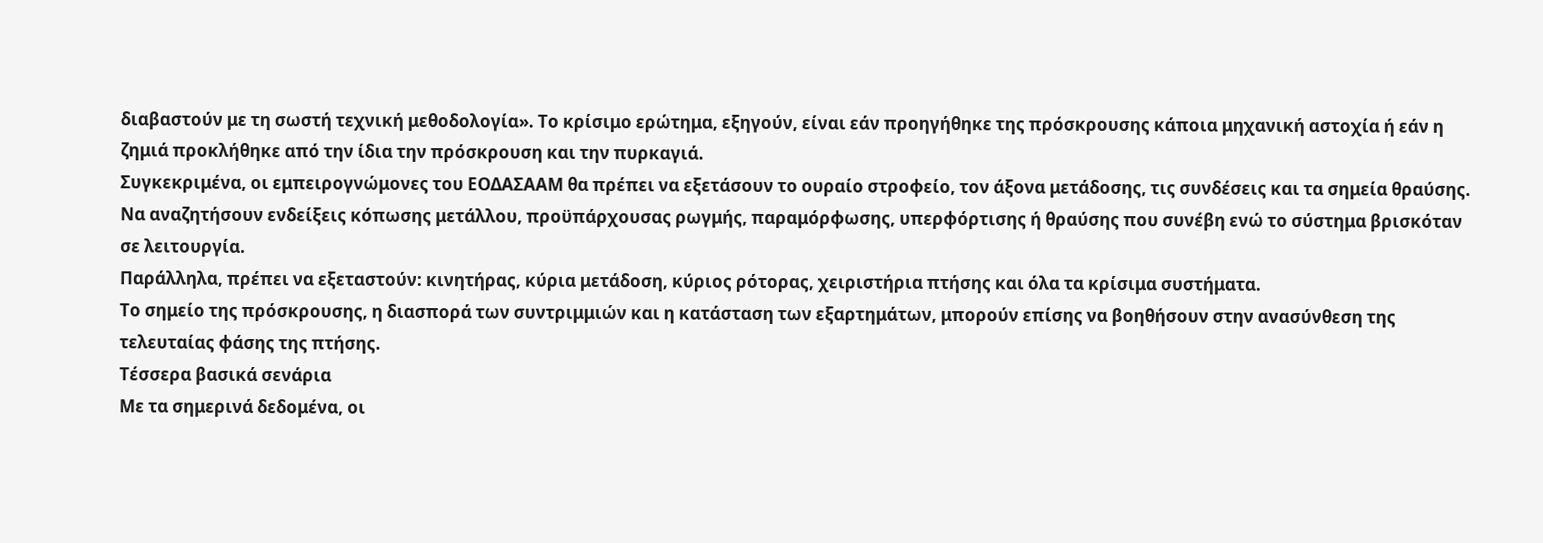διαβαστούν με τη σωστή τεχνική μεθοδολογία». Το κρίσιμο ερώτημα, εξηγούν, είναι εάν προηγήθηκε της πρόσκρουσης κάποια μηχανική αστοχία ή εάν η ζημιά προκλήθηκε από την ίδια την πρόσκρουση και την πυρκαγιά.
Συγκεκριμένα, οι εμπειρογνώμονες του ΕΟΔΑΣΑΑΜ θα πρέπει να εξετάσουν το ουραίο στροφείο, τον άξονα μετάδοσης, τις συνδέσεις και τα σημεία θραύσης. Να αναζητήσουν ενδείξεις κόπωσης μετάλλου, προϋπάρχουσας ρωγμής, παραμόρφωσης, υπερφόρτισης ή θραύσης που συνέβη ενώ το σύστημα βρισκόταν σε λειτουργία.
Παράλληλα, πρέπει να εξεταστούν: κινητήρας, κύρια μετάδοση, κύριος ρότορας, χειριστήρια πτήσης και όλα τα κρίσιμα συστήματα.
Το σημείο της πρόσκρουσης, η διασπορά των συντριμμιών και η κατάσταση των εξαρτημάτων, μπορούν επίσης να βοηθήσουν στην ανασύνθεση της τελευταίας φάσης της πτήσης.
Τέσσερα βασικά σενάρια
Με τα σημερινά δεδομένα, οι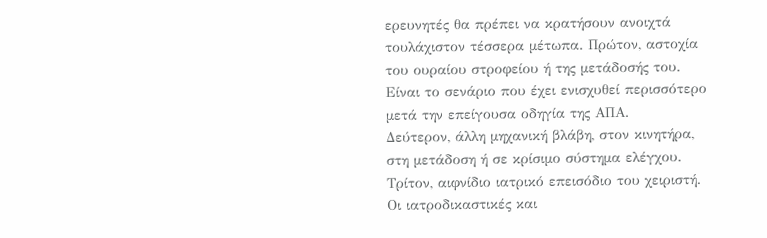ερευνητές θα πρέπει να κρατήσουν ανοιχτά τουλάχιστον τέσσερα μέτωπα. Πρώτον, αστοχία του ουραίου στροφείου ή της μετάδοσής του. Είναι το σενάριο που έχει ενισχυθεί περισσότερο μετά την επείγουσα οδηγία της ΑΠΑ.
Δεύτερον, άλλη μηχανική βλάβη, στον κινητήρα, στη μετάδοση ή σε κρίσιμο σύστημα ελέγχου. Τρίτον, αιφνίδιο ιατρικό επεισόδιο του χειριστή. Οι ιατροδικαστικές και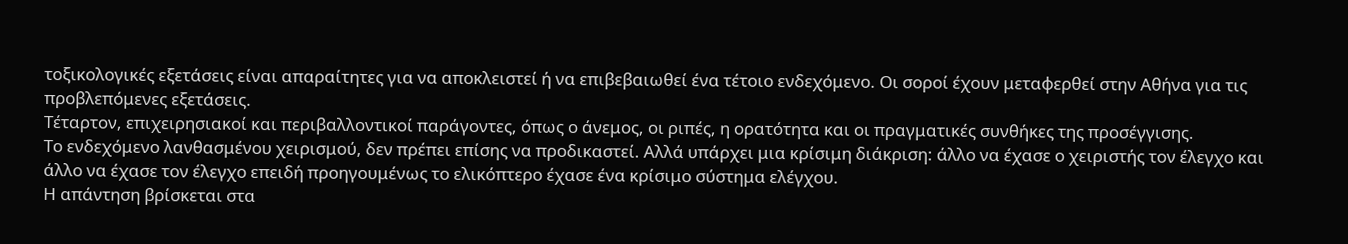τοξικολογικές εξετάσεις είναι απαραίτητες για να αποκλειστεί ή να επιβεβαιωθεί ένα τέτοιο ενδεχόμενο. Οι σοροί έχουν μεταφερθεί στην Αθήνα για τις προβλεπόμενες εξετάσεις.
Τέταρτον, επιχειρησιακοί και περιβαλλοντικοί παράγοντες, όπως ο άνεμος, οι ριπές, η ορατότητα και οι πραγματικές συνθήκες της προσέγγισης.
Το ενδεχόμενο λανθασμένου χειρισμού, δεν πρέπει επίσης να προδικαστεί. Αλλά υπάρχει μια κρίσιμη διάκριση: άλλο να έχασε ο χειριστής τον έλεγχο και άλλο να έχασε τον έλεγχο επειδή προηγουμένως το ελικόπτερο έχασε ένα κρίσιμο σύστημα ελέγχου.
Η απάντηση βρίσκεται στα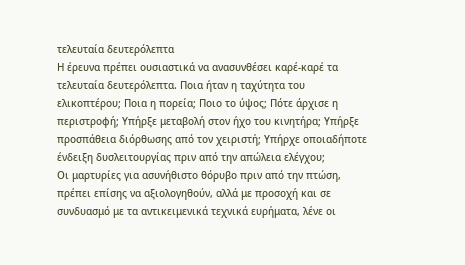τελευταία δευτερόλεπτα
Η έρευνα πρέπει ουσιαστικά να ανασυνθέσει καρέ-καρέ τα τελευταία δευτερόλεπτα. Ποια ήταν η ταχύτητα του ελικοπτέρου; Ποια η πορεία; Ποιο το ύψος; Πότε άρχισε η περιστροφή; Υπήρξε μεταβολή στον ήχο του κινητήρα; Υπήρξε προσπάθεια διόρθωσης από τον χειριστή; Υπήρχε οποιαδήποτε ένδειξη δυσλειτουργίας πριν από την απώλεια ελέγχου;
Οι μαρτυρίες για ασυνήθιστο θόρυβο πριν από την πτώση, πρέπει επίσης να αξιολογηθούν, αλλά με προσοχή και σε συνδυασμό με τα αντικειμενικά τεχνικά ευρήματα, λένε οι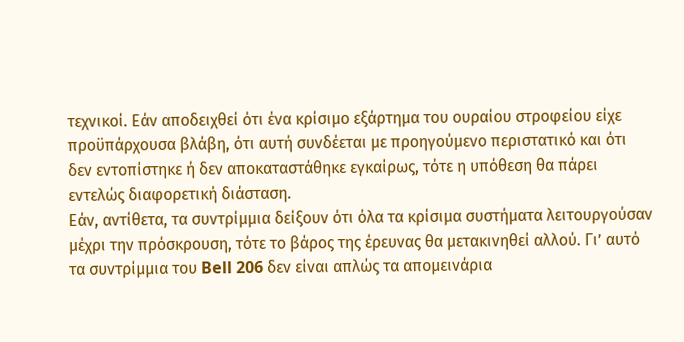τεχνικοί. Εάν αποδειχθεί ότι ένα κρίσιμο εξάρτημα του ουραίου στροφείου είχε προϋπάρχουσα βλάβη, ότι αυτή συνδέεται με προηγούμενο περιστατικό και ότι δεν εντοπίστηκε ή δεν αποκαταστάθηκε εγκαίρως, τότε η υπόθεση θα πάρει εντελώς διαφορετική διάσταση.
Εάν, αντίθετα, τα συντρίμμια δείξουν ότι όλα τα κρίσιμα συστήματα λειτουργούσαν μέχρι την πρόσκρουση, τότε το βάρος της έρευνας θα μετακινηθεί αλλού. Γι’ αυτό τα συντρίμμια του Bell 206 δεν είναι απλώς τα απομεινάρια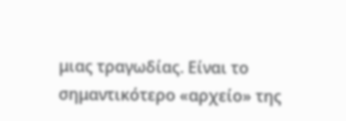μιας τραγωδίας. Είναι το σημαντικότερο «αρχείο» της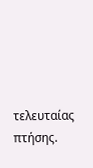τελευταίας πτήσης.